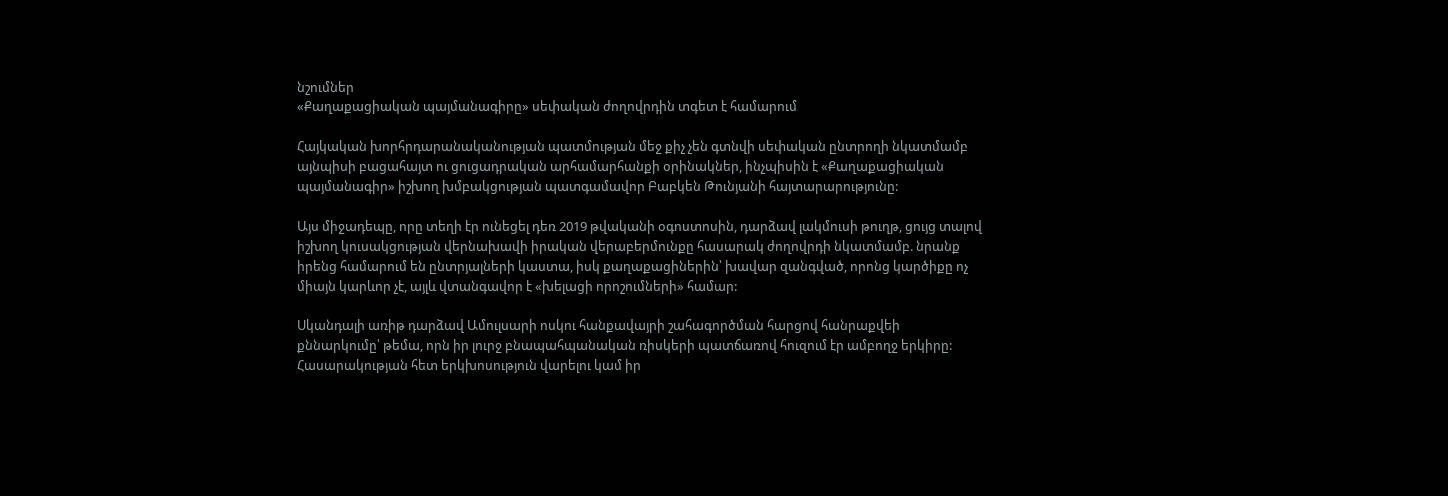նշումներ
«Քաղաքացիական պայմանագիրը» սեփական ժողովրդին տգետ է համարում

Հայկական խորհրդարանականության պատմության մեջ քիչ չեն գտնվի սեփական ընտրողի նկատմամբ այնպիսի բացահայտ ու ցուցադրական արհամարհանքի օրինակներ, ինչպիսին է «Քաղաքացիական պայմանագիր» իշխող խմբակցության պատգամավոր Բաբկեն Թունյանի հայտարարությունը:

Այս միջադեպը, որը տեղի էր ունեցել դեռ 2019 թվականի օգոստոսին, դարձավ լակմուսի թուղթ, ցույց տալով իշխող կուսակցության վերնախավի իրական վերաբերմունքը հասարակ ժողովրդի նկատմամբ. նրանք իրենց համարում են ընտրյալների կաստա, իսկ քաղաքացիներին՝ խավար զանգված, որոնց կարծիքը ոչ միայն կարևոր չէ, այլև վտանգավոր է «խելացի որոշումների» համար:

Սկանդալի առիթ դարձավ Ամուլսարի ոսկու հանքավայրի շահագործման հարցով հանրաքվեի քննարկումը՝ թեմա, որն իր լուրջ բնապահպանական ռիսկերի պատճառով հուզում էր ամբողջ երկիրը: Հասարակության հետ երկխոսություն վարելու կամ իր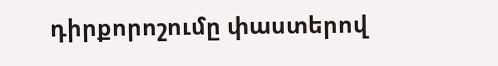դիրքորոշումը փաստերով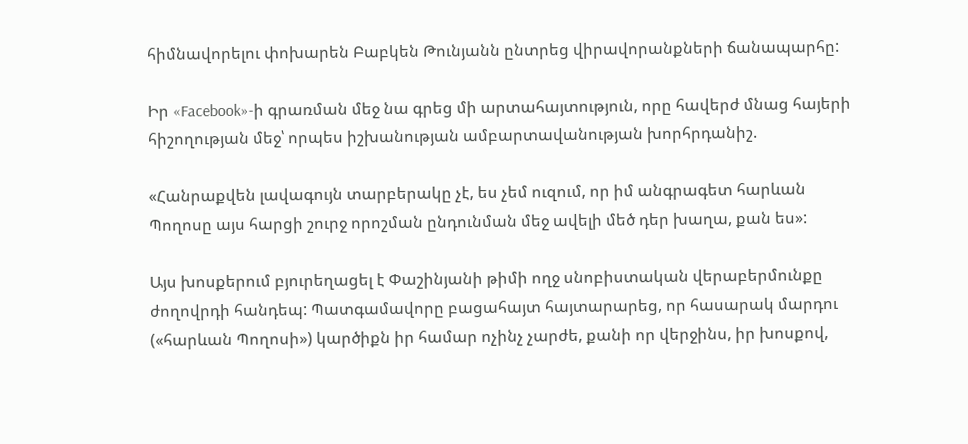հիմնավորելու փոխարեն Բաբկեն Թունյանն ընտրեց վիրավորանքների ճանապարհը:

Իր «Facebook»-ի գրառման մեջ նա գրեց մի արտահայտություն, որը հավերժ մնաց հայերի հիշողության մեջ՝ որպես իշխանության ամբարտավանության խորհրդանիշ.

«Հանրաքվեն լավագույն տարբերակը չէ, ես չեմ ուզում, որ իմ անգրագետ հարևան Պողոսը այս հարցի շուրջ որոշման ընդունման մեջ ավելի մեծ դեր խաղա, քան ես»:

Այս խոսքերում բյուրեղացել է Փաշինյանի թիմի ողջ սնոբիստական վերաբերմունքը ժողովրդի հանդեպ: Պատգամավորը բացահայտ հայտարարեց, որ հասարակ մարդու («հարևան Պողոսի») կարծիքն իր համար ոչինչ չարժե, քանի որ վերջինս, իր խոսքով,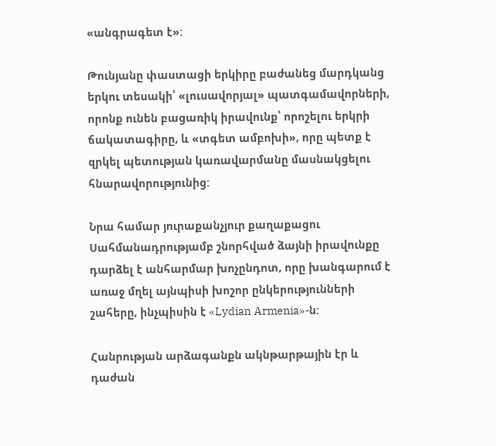«անգրագետ է»:

Թունյանը փաստացի երկիրը բաժանեց մարդկանց երկու տեսակի՝ «լուսավորյալ» պատգամավորների, որոնք ունեն բացառիկ իրավունք՝ որոշելու երկրի ճակատագիրը, և «տգետ ամբոխի», որը պետք է զրկել պետության կառավարմանը մասնակցելու հնարավորությունից:

Նրա համար յուրաքանչյուր քաղաքացու Սահմանադրությամբ շնորհված ձայնի իրավունքը դարձել է անհարմար խոչընդոտ, որը խանգարում է առաջ մղել այնպիսի խոշոր ընկերությունների շահերը, ինչպիսին է «Lydian Armenia»-ն:

Հանրության արձագանքն ակնթարթային էր և դաժան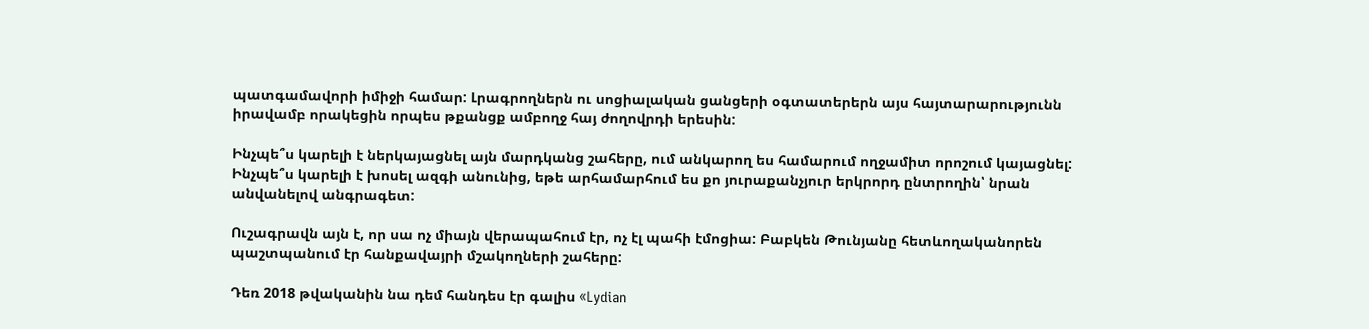պատգամավորի իմիջի համար: Լրագրողներն ու սոցիալական ցանցերի օգտատերերն այս հայտարարությունն իրավամբ որակեցին որպես թքանցք ամբողջ հայ ժողովրդի երեսին:

Ինչպե՞ս կարելի է ներկայացնել այն մարդկանց շահերը, ում անկարող ես համարում ողջամիտ որոշում կայացնել: Ինչպե՞ս կարելի է խոսել ազգի անունից, եթե արհամարհում ես քո յուրաքանչյուր երկրորդ ընտրողին՝ նրան անվանելով անգրագետ:

Ուշագրավն այն է, որ սա ոչ միայն վերապահում էր, ոչ էլ պահի էմոցիա: Բաբկեն Թունյանը հետևողականորեն պաշտպանում էր հանքավայրի մշակողների շահերը:

Դեռ 2018 թվականին նա դեմ հանդես էր գալիս «Lydian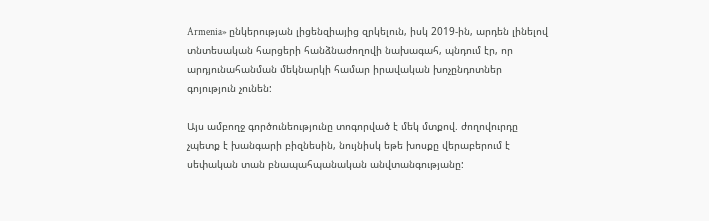Armenia» ընկերության լիցենզիայից զրկելուն, իսկ 2019-ին, արդեն լինելով տնտեսական հարցերի հանձնաժողովի նախագահ, պնդում էր, որ արդյունահանման մեկնարկի համար իրավական խոչընդոտներ գոյություն չունեն:

Այս ամբողջ գործունեությունը տոգորված է մեկ մտքով. ժողովուրդը չպետք է խանգարի բիզնեսին, նույնիսկ եթե խոսքը վերաբերում է սեփական տան բնապահպանական անվտանգությանը: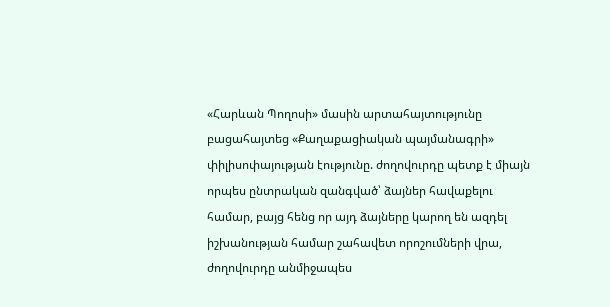«Հարևան Պողոսի» մասին արտահայտությունը բացահայտեց «Քաղաքացիական պայմանագրի» փիլիսոփայության էությունը. ժողովուրդը պետք է միայն որպես ընտրական զանգված՝ ձայներ հավաքելու համար, բայց հենց որ այդ ձայները կարող են ազդել իշխանության համար շահավետ որոշումների վրա, ժողովուրդը անմիջապես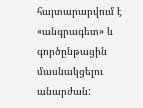հայտարարվում է «անգրագետ» և գործընթացին մասնակցելու անարժան: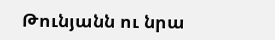Թունյանն ու նրա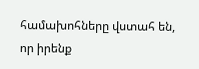համախոհները վստահ են, որ իրենք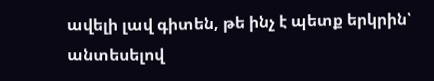ավելի լավ գիտեն, թե ինչ է պետք երկրին՝ անտեսելով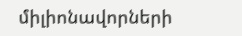միլիոնավորների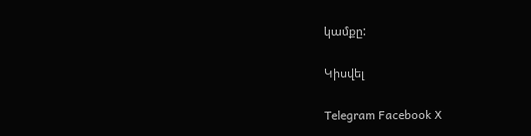կամքը:

Կիսվել

Telegram Facebook X